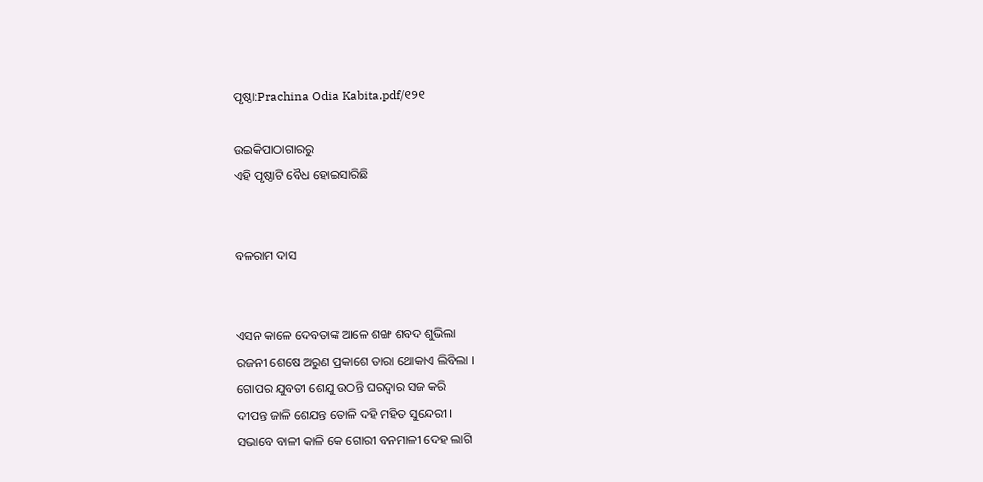ପୃଷ୍ଠା:Prachina Odia Kabita.pdf/୧୨୧

ଉଇକିପାଠାଗାର‌ରୁ
ଏହି ପୃଷ୍ଠାଟି ବୈଧ ହୋଇସାରିଛି


ବଳରାମ ଦାସ


ଏସନ କାଳେ ଦେବତାଙ୍କ ଆଳେ ଶଙ୍ଖ ଶବଦ ଶୁଭିଲା
ରଜନୀ ଶେଷେ ଅରୁଣ ପ୍ରକାଶେ ତାରା ଥୋକାଏ ଲିବିଲା ।
ଗୋପର ଯୁବତୀ ଶେଯୁ ଉଠନ୍ତି ଘରଦ୍ୱାର ସଜ କରି
ଦୀପନ୍ତ ଜାଳି ଶେଯନ୍ତ ତୋଳି ଦହି ମହିତ ସୁନ୍ଦେରୀ ।
ସଭାବେ ବାଳୀ କାଳି କେ ଗୋରୀ ବନମାଳୀ ଦେହ ଲାଗି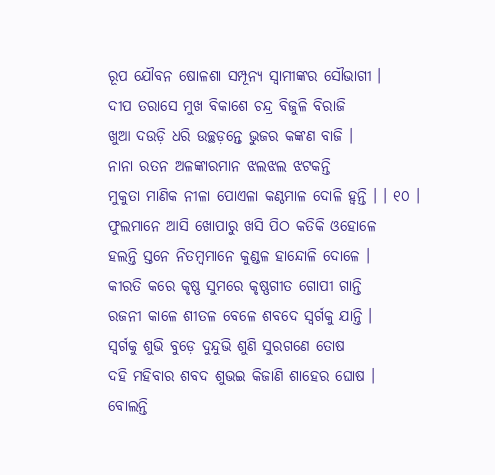ରୂପ ଯୌବନ ଷୋଳଶା ସମ୍ପୂନ୍ୟ ସ୍ୱାମୀଙ୍କର ସୌଭାଗୀ ।
ଦୀପ ତରାସେ ମୁଖ ବିକାଶେ ଚନ୍ଦ୍ର ବିଜୁଳି ବିରାଜି
ଖୁଆ ଦଉଡ଼ି ଧରି ଉଚ୍ଛଡ଼ନ୍ତେ ଭୁଜର କଙ୍କଣ ବାଜି ।
ନାନା ରତନ ଅଳଙ୍କାରମାନ ଝଲଝଲ ଝଟକନ୍ତି
ମୁକୁତା ମାଣିକ ନୀଳା ପୋଏଳା କଣ୍ଠମାଳ ଦୋଳି ହ୍ୱନ୍ତି । । ୧୦ ।
ଫୁଲମାନେ ଆସି ଖୋପାରୁ ଖସି ପିଠ କତିକି ଓହୋଳେ
ହଲନ୍ତି ସ୍ତନେ ନିତମ୍ବମାନେ କୁଣ୍ଡଳ ହାନ୍ଦୋଳି ଦୋଳେ ।
କୀରତି କରେ କୃଷ୍ଣ ସୁମରେ କୃଷ୍ଣ‌ଗୀତ ଗୋପୀ ଗାନ୍ତି
ରଜନୀ କାଳେ ଶୀତଳ ବେଳେ ଶବଦେ ସ୍ୱର୍ଗକୁ ଯାନ୍ତି ।
ସ୍ୱର୍ଗକୁ ଶୁଭି ବୁଡ଼େ ଦୁନ୍ଦୁଭି ଶୁଣି ସୁରଗଣେ ତୋଷ
ଦହି ମହିବାର ଶବଦ ଶୁଭଇ କିଜାଣି ଶାହେର ଘୋଷ ।
ବୋଲନ୍ତି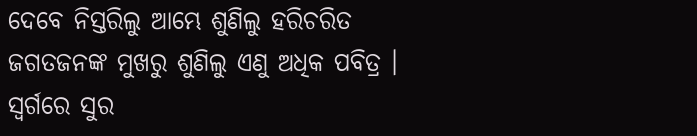ଦେବେ ନିସ୍ତରିଲୁ ଆମ୍ଭେ ଶୁଣିଲୁ ହରିଚରିତ
ଜଗତଜନଙ୍କ ମୁଖରୁ ଶୁଣିଲୁ ଏଣୁ ଅଧିକ ପବିତ୍ର ।
ସ୍ୱର୍ଗରେ ସୁର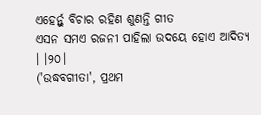ଏହେର୍ନ୍ତୁ ବିଚାର ରହିଣ ଶୁଣନ୍ତି ଗୀତ
ଏସନ ସମଏ ରଜନୀ ପାହିଲା ଉଦୟେ ହୋଏ ଆଦିତ୍ୟ । ।୨୦।
('ଉଦ୍ଧବଗୀତା', ପ୍ରଥମ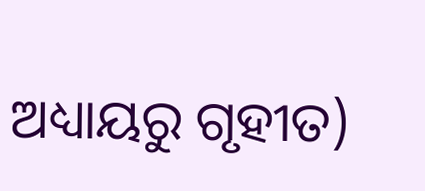ଅଧ୍ୟାୟରୁ ଗୃହୀତ)